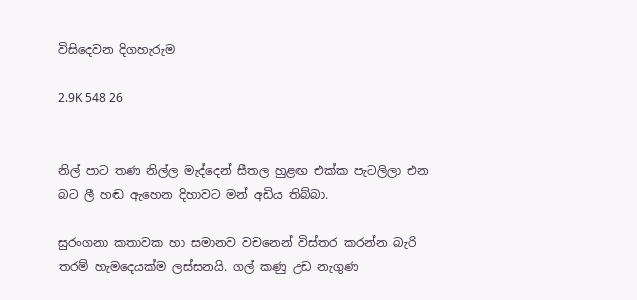විසිදෙවන දිගහැරුම

2.9K 548 26


නිල් පාට තණ නිල්ල මැද්දෙන් සීතල හුළඟ එක්ක පැටලිලා එන බට ලී හඬ ඇහෙන දිහාවට මන් අඩිය තිබ්බා.

සුරංගනා කතාවක හා සමානව වචනෙන් විස්තර කරන්න බැරි තරම් හැමදෙයක්ම ලස්සනයි. ගල් කණු උඩ නැගුණ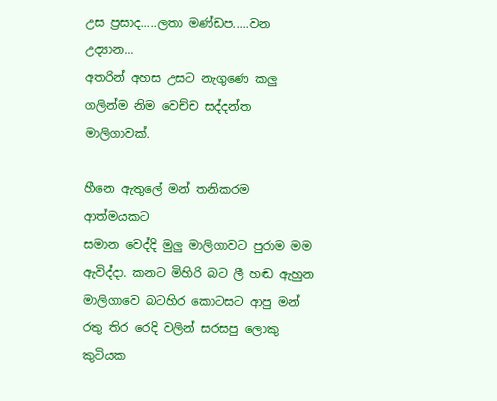උස ප්‍රසාද.....ලතා මණ්ඩප.....වන උද්‍යාන...
අතරින් අහස උසට නැගුණෙ කලු ගලින්ම නිම වෙච්ච සද්දන්ත මාලිගාවක්.

හීනෙ ඇතුලේ මන් තනිකරම ආත්මයකට
සමාන වෙද්දි මුලු මාලිගාවට පුරාම මම
ඇවිද්දා. කනට මිහිරි බට ලී හඬ ඇහුන
මාලිගාවෙ බටහිර කොටසට ආපු මන්
රතු තිර රෙදි වලින් සරසපු ලොකු කුටියක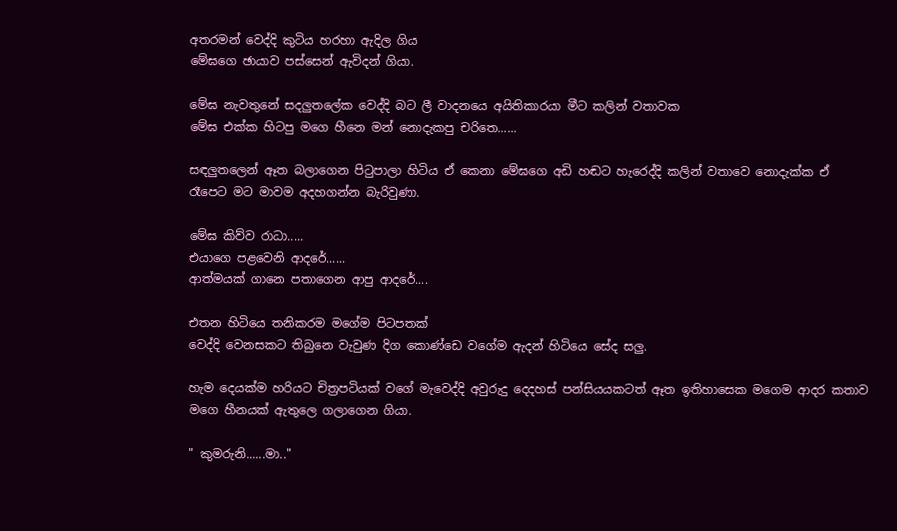අතරමන් වෙද්දි කුටිය හරහා ඇදිල ගිය
මේඝගෙ ඡායාව පස්සෙන් ඇවිදන් ගියා.

මේඝ නැවතුනේ සදලුතලේක වෙද්දි බට ලී වාදනයෙ අයිතිකාරයා මීට කලින් වතාවක
මේඝ එක්ක හිටපු මගෙ හීනෙ මන් නොදැකපු චරිතෙ......

සඳලුතලෙන් ඈත බලාගෙන පිටුපාලා හිටිය ඒ කෙනා මේඝගෙ අඩි හඬට හැරෙද්දි කලින් වතාවෙ නොදැක්ක ඒ රෑපෙට මට මාවම අදහගන්න බැරිවුණා.

මේඝ කිව්ව රාධා.....
එයාගෙ පළවෙනි ආදරේ......
ආත්මයක් ගානෙ පතාගෙන ආපු ආදරේ....

එතන හිටියෙ තනිකරම මගේම පිටපතක්
වෙද්දි වෙනසකට තිබුනෙ වැවුණ දිග කොණ්ඩෙ වගේම ඇදන් හිටියෙ සේද සලු.

හැම දෙයක්ම හරියට චිත්‍රපටියක් වගේ මැවෙද්දි අවුරුදු දෙදහස් පන්සියයකටත් ඈත ඉතිහාසෙක මගෙම ආදර කතාව මගෙ හීනයක් ඇතුලෙ ගලාගෙන ගියා.

" කුමරුනි......මා.."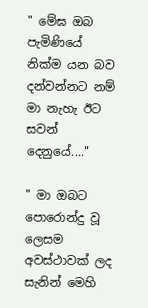" මේඝ ඔබ පැමිණියේ නික්ම යන බව
දන්වන්නට නම් මා නැහැ ඊට සවන් දෙනුයේ...."

" මා ඔබට පොරොන්දු වූ ලෙසම අවස්ථාවක් ලද සැනින් මෙහි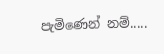පැමිණෙන් නම්.....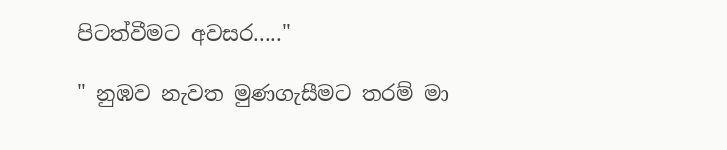පිටත්වීමට අවසර....."

" නුඹව නැවත මුණගැසීමට තරම් මා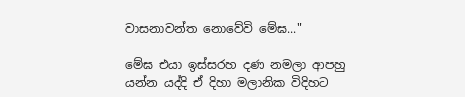වාසනාවන්ත නොවේවි මේඝ..."

මේඝ එයා ඉස්සරහ දණ නමලා ආපහු
යන්න යද්දි ඒ දිහා මලානික විදිහට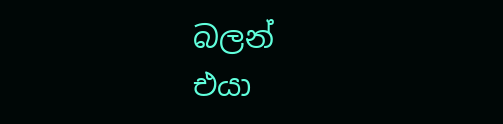බලන්
එයා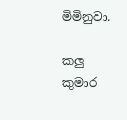මිමිනුවා.

කලු කුමාර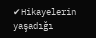✔Hikayelerin yaşadığı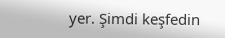yer. Şimdi keşfedin